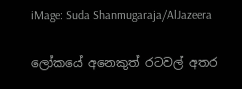iMage: Suda Shanmugaraja/AlJazeera

ලෝකයේ අනෙකුත් රටවල් අතර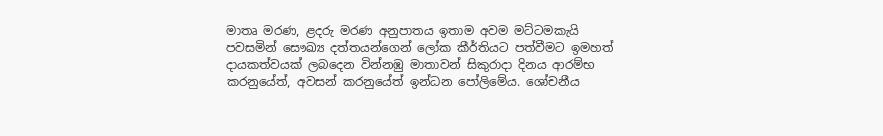මාතෘ මරණ, ළදරු මරණ අනුපාතය ඉතාම අවම මට්ටමකැයි පවසමින් සෞඛ්‍ය දත්තයන්ගෙන් ලෝක කීර්තියට පත්වීමට ඉමහත් දායකත්වයක් ලබදෙන වින්නඹු මාතාවන් සිකුරාදා දිනය ආරම්භ කරනුයේත්, අවසන් කරනුයේත් ඉන්ධන පෝලිමේය. ශෝචනීය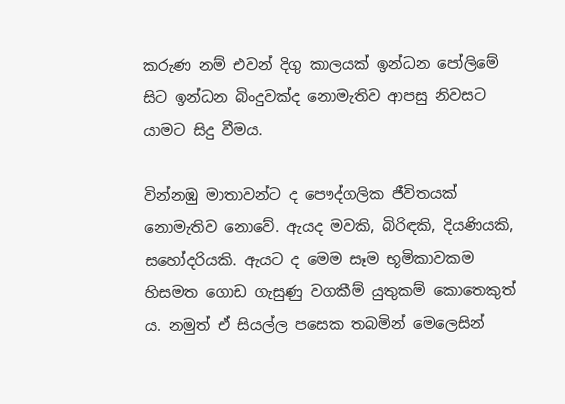කරුණ නම් එවන් දිගු කාලයක් ඉන්ධන පෝලිමේ සිට ඉන්ධන බිංදුවක්ද නොමැතිව ආපසු නිවසට යාමට සිදු වීමය.

වින්නඹු මාතාවන්ට ද පෞද්ගලික ජීවිතයක් නොමැතිව නොවේ. ඇයද මවකි, බිරිඳකි, දියණියකි, සහෝදරියකි. ඇයට ද මෙම සෑම භූමිකාවකම හිසමත ගොඩ ගැසුණු වගකීම් යුතුකම් කොතෙකුත් ය. නමුත් ඒ සියල්ල පසෙක තබමින් මෙලෙසින්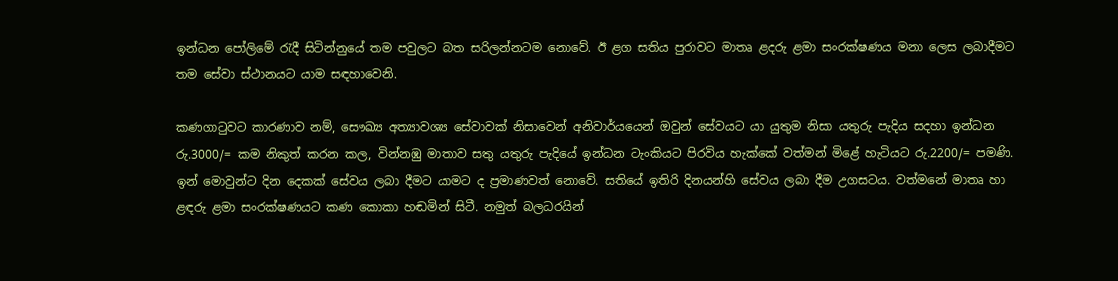ඉන්ධන පෝලිමේ රැදී සිටින්නුයේ තම පවුලට බත සරිලන්නටම නොවේ. ඊ ළග සතිය පුරාවට මාතෘ ළදරු ළමා සංරක්ෂණය මනා ලෙස ලබාදීමට තම සේවා ස්ථානයට යාම සඳහාවෙනි.

කණගාටුවට කාරණාව නම්, සෞඛ්‍ය අත්‍යාවශ්‍ය සේවාවක් නිසාවෙන් අනිවාර්යයෙන් ඔවුන් සේවයට යා යුතුම නිසා යතුරු පැදිය සදහා ඉන්ධන රු.3000/= කම නිකුත් කරන කල, වින්නඹු මාතාව සතු යතුරු පැදියේ ඉන්ධන ටැංකියට පිරවිය හැක්කේ වත්මන් මිළේ හැටියට රු.2200/= පමණි. ඉන් මොවුන්ට දින දෙකක් සේවය ලබා දීමට යාමට ද ප්‍රමාණවත් නොවේ. සතියේ ඉතිරි දිනයන්හි සේවය ලබා දීම උගසටය. වත්මනේ මාතෘ හා ළඳරු ළමා සංරක්ෂණයට කණ කොකා හඬමින් සිටී. නමුත් බලධරයින්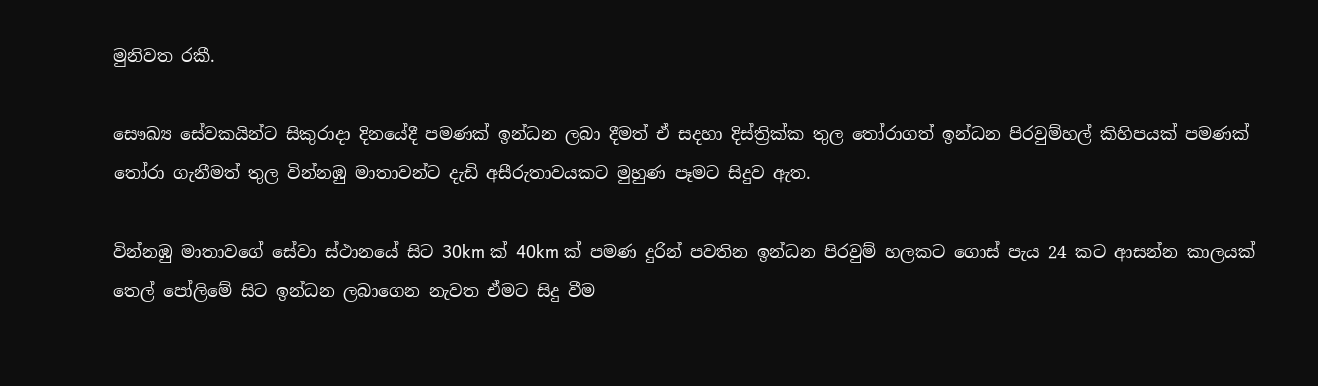මුනිවත රකී.

සෞඛ්‍ය සේවකයින්ට සිකුරාදා දිනයේදී පමණක් ඉන්ධන ලබා දීමත් ඒ සදහා දිස්ත්‍රික්ක තුල තෝරාගත් ඉන්ධන පිරවුම්හල් කිහිපයක් පමණක් තෝරා ගැනීමත් තුල වින්නඹු මාතාවන්ට දැඩි අසීරුතාවයකට මුහුණ පෑමට සිදුව ඇත.

වින්නඹු මාතාවගේ සේවා ස්ථානයේ සිට 30km ක් 40km ක් පමණ දුරින් පවතින ඉන්ධන පිරවුම් හලකට ගොස් පැය 24 කට ආසන්න කාලයක් තෙල් පෝලිමේ සිට ඉන්ධන ලබාගෙන නැවත ඒමට සිදු වීම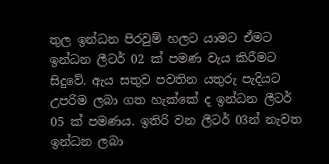තුල ඉන්ධන පිරවුම් හලට යාමට ඒමට ඉන්ධන ලීටර් 02 ක් පමණ වැය කිරීමට සිදුවේ. ඇය සතුව පවතින යතුරු පැදියට උපරිම ලබා ගත හැක්කේ ද ඉන්ධන ලීටර් 05 ක් පමණය. ඉතිරි වන ලීටර් 03න් නැවත ඉන්ධන ලබා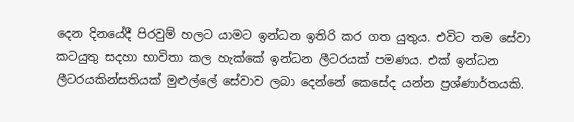දෙන දිනයේදී පිරවුම් හලට යාමට ඉන්ධන ඉතිරි කර ගත යුතුය. එවිට තම සේවා කටයුතු සදහා භාවිතා කල හැක්කේ ඉන්ධන ලීටරයක් පමණය. එක් ඉන්ධන ලීටරයකින්සතියක් මුළුල්ලේ සේවාව ලබා දෙන්නේ කෙසේද යන්න ප්‍රශ්ණාර්තයකි.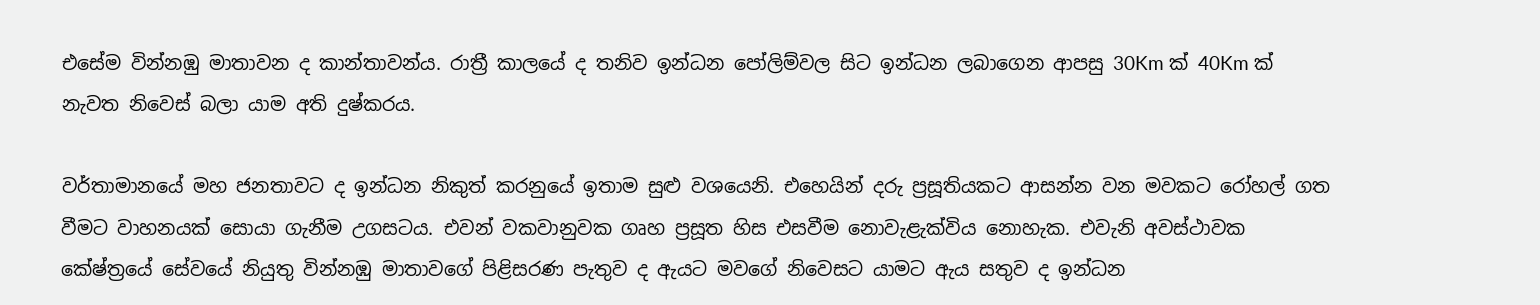එසේම වින්නඹු මාතාවන ද කාන්තාවන්ය. රාත්‍රී කාලයේ ද තනිව ඉන්ධන පෝලිම්වල සිට ඉන්ධන ලබාගෙන ආපසු 30Km ක් 40Km ක් නැවත නිවෙස් බලා යාම අති දුෂ්කරය.

වර්තාමානයේ මහ ජනතාවට ද ඉන්ධන නිකුත් කරනුයේ ඉතාම සුළු වශයෙනි. එහෙයින් දරු ප්‍රසූතියකට ආසන්න වන මවකට රෝහල් ගත වීමට වාහනයක් සොයා ගැනීම උගසටය. එවන් වකවානුවක ගෘහ ප්‍රසූත හිස එසවීම නොවැළැක්විය නොහැක. එවැනි අවස්ථාවක කේෂ්ත්‍රයේ සේවයේ නියුතු වින්නඹු මාතාවගේ පිළිසරණ පැතුව ද ඇයට මවගේ නිවෙසට යාමට ඇය සතුව ද ඉන්ධන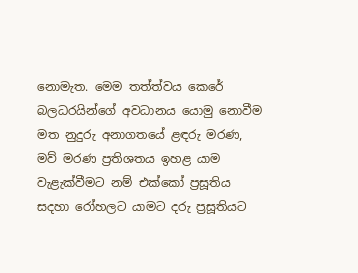නොමැත. මෙම තත්ත්වය කෙරේ බලධරයින්ගේ අවධානය යොමු නොවීම මත නුදුරු අනාගතයේ ළඳරු මරණ, මව් මරණ ප්‍රතිශතය ඉහළ යාම වැළැක්වීමට නම් එක්කෝ ප්‍රසූතිය සදහා රෝහලට යාමට දරු ප්‍රසූතියට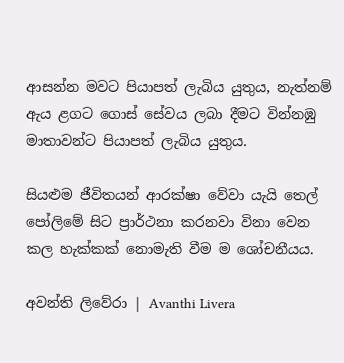ආසන්න මවට පියාපත් ලැබිය යුතුය, නැත්නම් ඇය ළගට ගොස් සේවය ලබා දීමට වින්නඹු මාතාවන්ට පියාපත් ලැබිය යුතුය.

සියළුම ජීවිතයන් ආරක්ෂා වේවා යැයි තෙල් පෝලිමේ සිට ප්‍රාර්ථනා කරනවා විනා වෙන කල හැක්කක් නොමැති වීම ම ශෝචනීයය.

අවන්ති ලිවේරා | Avanthi Livera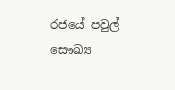රජයේ පවුල් සෞඛ්‍ය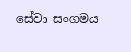සේවා සංගමය